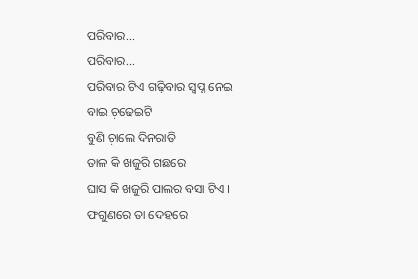ପରିବାର...
ପରିବାର...
ପରିବାର ଟିଏ ଗଢ଼ିବାର ସ୍ବପ୍ନ ନେଇ
ବାଇ ଚ଼ଢେଇଟି
ବୁଣି ଚ଼ାଲେ ଦିନରାତି
ତାଳ କି ଖଜୁରି ଗଛରେ
ଘାସ କି ଖଜୁରି ପାଲର ବସା ଟିଏ ।
ଫଗୁଣରେ ତା ଦେହରେ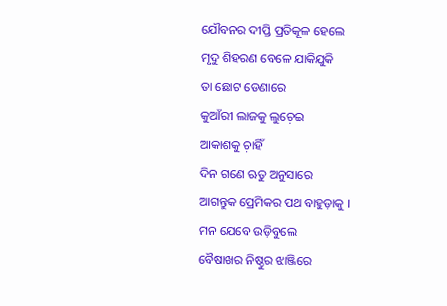ଯୌବନର ଦୀପ୍ତି ପ୍ରତିକୂଳ ହେଲେ
ମୃଦୁ ଶିହରଣ ବେଳେ ଯାକିଯୁକି
ତା ଛୋଟ ଡେଣାରେ
କୁଆଁରୀ ଲାଜକୁ ଲୁଚ଼େଇ
ଆକାଶକୁ ଚ଼ାହିଁ
ଦିନ ଗଣେ ଋତୁ ଅନୁସାରେ
ଆଗନ୍ତୁକ ପ୍ରେମିକର ପଥ ବାହୁଡ଼ାକୁ ।
ମନ ଯେବେ ଉଡ଼ିବୁଲେ
ବୈଷାଖର ନିଷ୍ଠୁର ଝାଞ୍ଜିରେ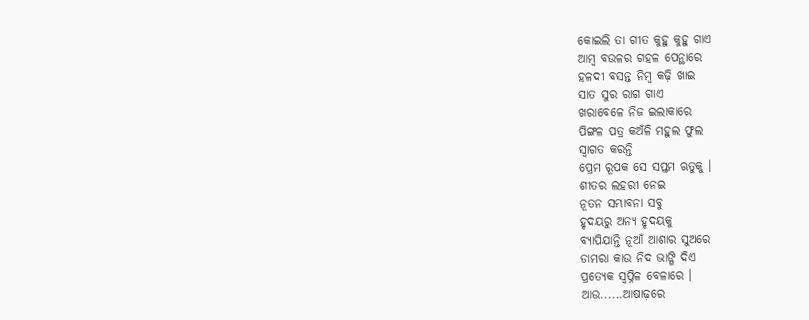କୋଇଲି ତା ଗୀତ କୁହୁ କୁହୁ ଗାଏ
ଆମ୍ବ ବଉଳର ଗହଳ ପେନ୍ଥାରେ
ହଳଦୀ ବସନ୍ତ ନିମ୍ବ କଢ଼ି ଖାଇ
ସାତ ସୁର ରାଗ ଗାଏ
ଖରାବେଳେ ନିଜ ଇଲାକାରେ
ପିଙ୍ଗଳ ପତ୍ର କଅଁଳି ମହୁଲ ଫୁଲ
ସ୍ବାଗତ କରନ୍ତି
ପ୍ରେମ ରୂପକ ସେ ସପ୍ତମ ଋତୁକୁ ।
ଶୀତର ଲହରୀ ନେଇ
ନୂତନ ସମ୍ଭାବନା ସବୁ
ହୃଦୟରୁ ଅନ୍ୟ ହୃଦୟକୁ
ବ୍ୟାପିଯାନ୍ତି ନୂଆଁ ଆଶାର ସୁଅରେ
ଡାମରା କାଉ ନିଦ ଭାଙ୍ଗି ଦିଏ
ପ୍ରତ୍ୟେକ ସ୍ବପ୍ନିଳ ବେଳାରେ ।
ଆଉ......ଆଷାଢ଼ରେ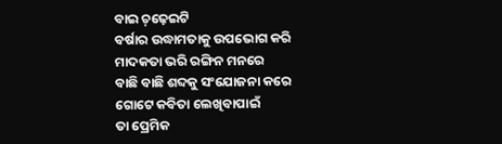ବାଇ ଚ଼ଢ଼େଇଟି
ବର୍ଷାର ଉଦ୍ଧାମତାକୁ ଉପଭୋଗ କରି
ମାଦକତା ଭରି ରଙ୍ଗିନ ମନରେ
ବାଛି ବାଛି ଶବ୍ଦକୁ ସଂଯୋଜନା କରେ
ଗୋଟେ କବିତା ଲେଖିବାପାଇଁ
ତା ପ୍ରେମିକ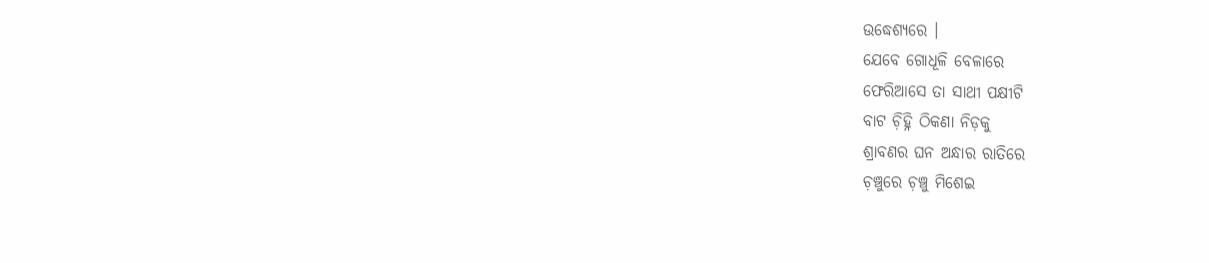ଉଦ୍ଧେଶ୍ୟରେ ।
ଯେବେ ଗୋଧୂଳି ବେଳାରେ
ଫେରିଆସେ ତା ସାଥୀ ପକ୍ଷୀଟି
ବାଟ ଚ଼ିହ୍ନି ଠିକଣା ନିଡ଼କୁ
ଶ୍ରାବଣର ଘନ ଅନ୍ଧାର ରାତିରେ
ଚ଼ଞ୍ଚୁରେ ଚ଼ଞ୍ଚୁ ମିଶେଇ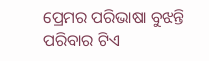ପ୍ରେମର ପରିଭାଷା ବୁଝନ୍ତି
ପରିବାର ଟିଏ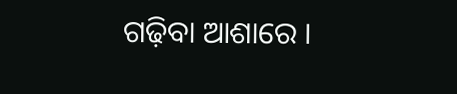ଗଢ଼ିବା ଆଶାରେ ।